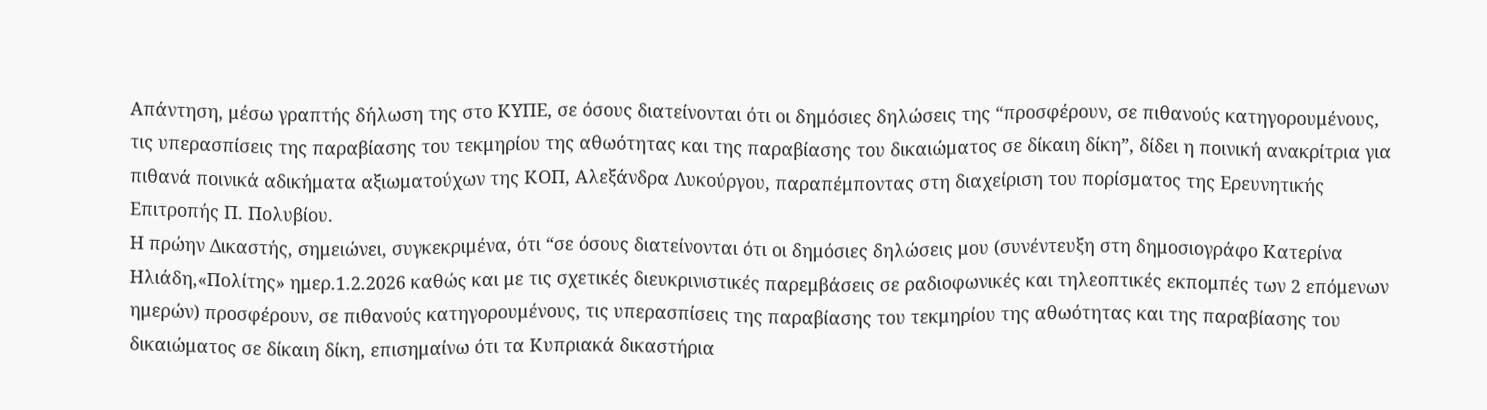Απάντηση, μέσω γραπτής δήλωση της στο ΚΥΠΕ, σε όσους διατείνονται ότι οι δημόσιες δηλώσεις της “προσφέρουν, σε πιθανούς κατηγορουμένους, τις υπερασπίσεις της παραβίασης του τεκμηρίου της αθωότητας και της παραβίασης του δικαιώματος σε δίκαιη δίκη”, δίδει η ποινική ανακρίτρια για πιθανά ποινικά αδικήματα αξιωματούχων της ΚΟΠ, Αλεξάνδρα Λυκούργου, παραπέμποντας στη διαχείριση του πορίσματος της Ερευνητικής Επιτροπής Π. Πολυβίου.
Η πρώην Δικαστής, σημειώνει, συγκεκριμένα, ότι “σε όσους διατείνονται ότι οι δημόσιες δηλώσεις μου (συνέντευξη στη δημοσιογράφο Κατερίνα Ηλιάδη,«Πολίτης» ημερ.1.2.2026 καθώς και με τις σχετικές διευκρινιστικές παρεμβάσεις σε ραδιοφωνικές και τηλεοπτικές εκπομπές των 2 επόμενων ημερών) προσφέρουν, σε πιθανούς κατηγορουμένους, τις υπερασπίσεις της παραβίασης του τεκμηρίου της αθωότητας και της παραβίασης του δικαιώματος σε δίκαιη δίκη, επισημαίνω ότι τα Κυπριακά δικαστήρια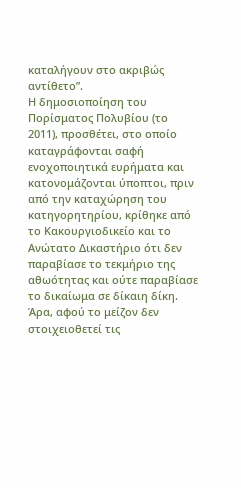καταλήγουν στο ακριβώς αντίθετο”.
Η δημοσιοποίηση του Πορίσματος Πολυβίου (το 2011), προσθέτει, στο οποίο καταγράφονται σαφή ενοχοποιητικά ευρήματα και κατονομάζονται ύποπτοι, πριν από την καταχώρηση του κατηγορητηρίου, κρίθηκε από το Κακουργιοδικείο και το Ανώτατο Δικαστήριο ότι δεν παραβίασε το τεκμήριο της αθωότητας και ούτε παραβίασε το δικαίωμα σε δίκαιη δίκη. Άρα, αφού το μείζον δεν στοιχειοθετεί τις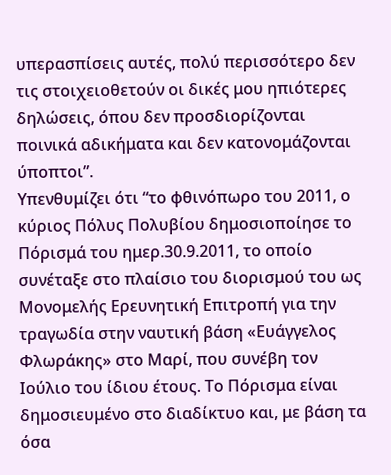υπερασπίσεις αυτές, πολύ περισσότερο δεν τις στοιχειοθετούν οι δικές μου ηπιότερες δηλώσεις, όπου δεν προσδιορίζονται ποινικά αδικήματα και δεν κατονομάζονται ύποπτοι”.
Υπενθυμίζει ότι “το φθινόπωρο του 2011, ο κύριος Πόλυς Πολυβίου δημοσιοποίησε το Πόρισμά του ημερ.30.9.2011, το οποίο συνέταξε στο πλαίσιο του διορισμού του ως Μονομελής Ερευνητική Επιτροπή για την τραγωδία στην ναυτική βάση «Ευάγγελος Φλωράκης» στο Μαρί, που συνέβη τον Ιούλιο του ίδιου έτους. Το Πόρισμα είναι δημοσιευμένο στο διαδίκτυο και, με βάση τα όσα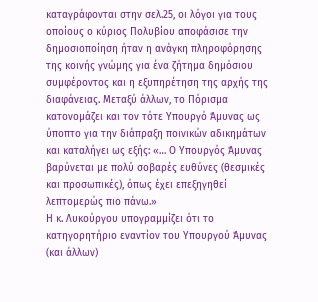καταγράφονται στην σελ.25, οι λόγοι για τους οποίους ο κύριος Πολυβίου αποφάσισε την δημοσιοποίηση ήταν η ανάγκη πληροφόρησης της κοινής γνώμης για ένα ζήτημα δημόσιου συμφέροντος και η εξυπηρέτηση της αρχής της διαφάνειας. Μεταξύ άλλων, το Πόρισμα κατονομάζει και τον τότε Υπουργό Άμυνας ως ύποπτο για την διάπραξη ποινικών αδικημάτων και καταλήγει ως εξής: «… Ο Υπουργός Άμυνας βαρύνεται με πολύ σοβαρές ευθύνες (θεσμικές και προσωπικές), όπως έχει επεξηγηθεί λεπτομερώς πιο πάνω.»
Η κ. Λυκούργου υπογραμμίζει ότι το κατηγορητήριο εναντίον του Υπουργού Άμυνας (και άλλων)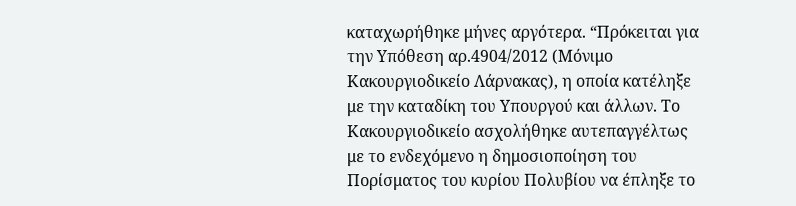καταχωρήθηκε μήνες αργότερα. “Πρόκειται για την Υπόθεση αρ.4904/2012 (Μόνιμο Κακουργιοδικείο Λάρνακας), η οποία κατέληξε με την καταδίκη του Υπουργού και άλλων. Το Κακουργιοδικείο ασχολήθηκε αυτεπαγγέλτως με το ενδεχόμενο η δημοσιοποίηση του Πορίσματος του κυρίου Πολυβίου να έπληξε το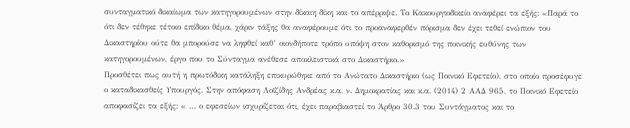συνταγματικό δικαίωμα των κατηγορουμένων στην δίκαιη δίκη και το απέρριψε. Το Κακουργιοδικείο αναφέρει τα εξής: «Παρά το ότι δεν τέθηκε τέτοιο επίδικο θέμα, χάριν τάξης θα αναφέρουμε ότι το προαναφερθέν πόρισμα δεν έχει τεθεί ενώπιον του Δικαστηρίου ούτε θα μπορούσε να ληφθεί καθ’ οιονδήποτε τρόπο υπόψη στον καθορισμό της ποινικής ευθύνης των κατηγορουμένων, έργο που το Σύνταγμα ανέθεσε αποκλειστικά στο Δικαστήριο.»
Προσθέτει πως αυτή η πρωτόδικη κατάληξη επικυρώθηκε από το Ανώτατο Δικαστήριο (ως Ποινικό Εφετείο), στο οποίο προσέφυγε ο καταδικασθείς Υπουργός. Στην απόφαση Λοϊζίδης Ανδρέας κ.α. ν. Δημοκρατίας και κ.α. (2014) 2 ΑΑΔ 965, το Ποινικό Εφετείο αποφασίζει τα εξής: « … ο εφεσείων ισχυρίζεται ότι, έχει παραβιαστεί το Άρθρο 30.3 του Συντάγματος και το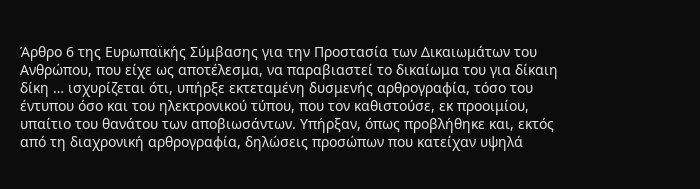Άρθρο 6 της Ευρωπαϊκής Σύμβασης για την Προστασία των Δικαιωμάτων του Ανθρώπου, που είχε ως αποτέλεσμα, να παραβιαστεί το δικαίωμα του για δίκαιη δίκη … ισχυρίζεται ότι, υπήρξε εκτεταμένη δυσμενής αρθρογραφία, τόσο του έντυπου όσο και του ηλεκτρονικού τύπου, που τον καθιστούσε, εκ προοιμίου, υπαίτιο του θανάτου των αποβιωσάντων. Υπήρξαν, όπως προβλήθηκε και, εκτός από τη διαχρονική αρθρογραφία, δηλώσεις προσώπων που κατείχαν υψηλά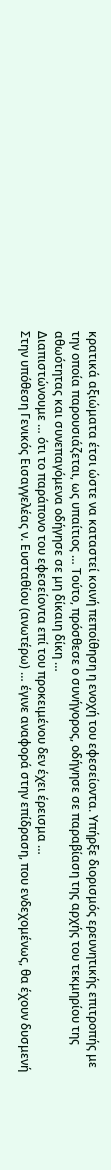κρατικά αξιώματα έτσι ώστε να καταστεί κοινή πεποίθηση η ενοχή του εφεσείοντα. Υπήρξε διορισμός ερευνητικής επιτροπής με την οποία παρουσιάζεται, ως υπαίτιος … Τούτο, πρόσθεσε ο συνήγορος, οδήγησε σε παραβίαση της αρχής του τεκμηρίου της αθωότητας και συνεπαγόμενα οδήγησε σε μη δίκαιη δίκη …
Διαπιστώνουμε … ότι το παράπονο του εφεσείοντα επί του προκειμένου δεν έχει έρεισμα …
Στην υπόθεση Γενικός Εισαγγελέας ν. Ευσταθίου (ανωτέρω) … έγινε αναφορά στην επίδραση, που ενδεχομένως, θα έχουν δυσμενή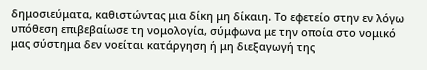δημοσιεύματα, καθιστώντας μια δίκη μη δίκαιη. Το εφετείο στην εν λόγω υπόθεση επιβεβαίωσε τη νομολογία, σύμφωνα με την οποία στο νομικό μας σύστημα δεν νοείται κατάργηση ή μη διεξαγωγή της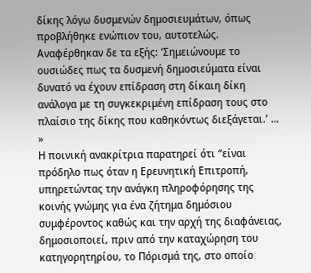δίκης λόγω δυσμενών δημοσιευμάτων, όπως προβλήθηκε ενώπιον του, αυτοτελώς. Aναφέρθηκαν δε τα εξής: ‘Σημειώνουμε το ουσιώδες πως τα δυσμενή δημοσιεύματα είναι δυνατό να έχουν επίδραση στη δίκαιη δίκη ανάλογα με τη συγκεκριμένη επίδραση τους στο πλαίσιο της δίκης που καθηκόντως διεξάγεται.’ … »
Η ποινική ανακρίτρια παρατηρεί ότι “είναι πρόδηλο πως όταν η Ερευνητική Επιτροπή, υπηρετώντας την ανάγκη πληροφόρησης της κοινής γνώμης για ένα ζήτημα δημόσιου συμφέροντος καθώς και την αρχή της διαφάνειας, δημοσιοποιεί, πριν από την καταχώρηση του κατηγορητηρίου, το Πόρισμά της, στο οποίο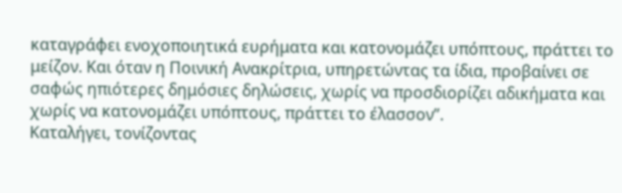καταγράφει ενοχοποιητικά ευρήματα και κατονομάζει υπόπτους, πράττει το μείζον. Και όταν η Ποινική Ανακρίτρια, υπηρετώντας τα ίδια, προβαίνει σε σαφώς ηπιότερες δημόσιες δηλώσεις, χωρίς να προσδιορίζει αδικήματα και χωρίς να κατονομάζει υπόπτους, πράττει το έλασσον”.
Καταλήγει, τονίζοντας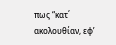πως “κατ΄ ακολουθίαν, εφ’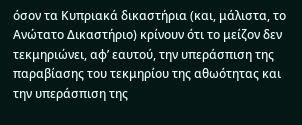όσον τα Κυπριακά δικαστήρια (και, μάλιστα, το Ανώτατο Δικαστήριο) κρίνουν ότι το μείζον δεν τεκμηριώνει, αφ’ εαυτού, την υπεράσπιση της παραβίασης του τεκμηρίου της αθωότητας και την υπεράσπιση της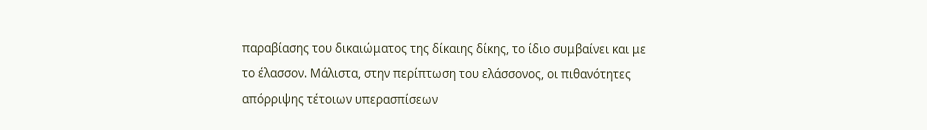παραβίασης του δικαιώματος της δίκαιης δίκης, το ίδιο συμβαίνει και με το έλασσον. Μάλιστα, στην περίπτωση του ελάσσονος, οι πιθανότητες απόρριψης τέτοιων υπερασπίσεων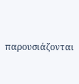παρουσιάζονται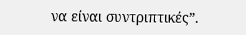να είναι συντριπτικές”.